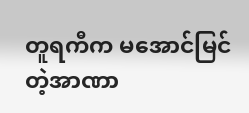တူရကီက မအောင်မြင်တဲ့အာဏာ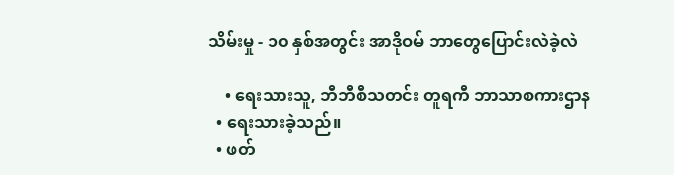သိမ်းမှု - ၁၀ နှစ်အတွင်း အာဒိုဝမ် ဘာတွေပြောင်းလဲခဲ့လဲ

    • ရေးသားသူ, ဘီဘီစီသတင်း တူရကီ ဘာသာစကားဌာန
  • ရေးသားခဲ့သည်။
  • ဖတ်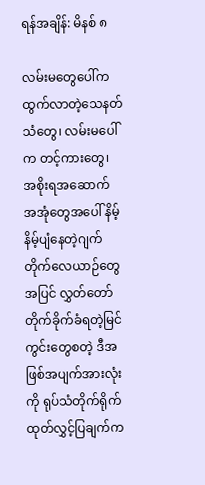ရန်အချိန်: မိနစ် ၈

လမ်းမတွေပေါ်က ထွက်လာတဲ့သေနတ်သံတွေ၊ လမ်းမပေါ်က တင့်ကားတွေ၊ အစိုးရအဆောက် အအုံတွေအပေါ် နိမ့်နိမ့်ပျံနေတဲ့ဂျက် တိုက်လေယာဉ်တွေအပြင် လွှတ်တော်တိုက်ခိုက်ခံရတဲ့မြင်ကွင်းတွေစတဲ့ ဒီအဖြစ်အပျက်အားလုံးကို ရုပ်သံတိုက်ရိုက်ထုတ်လွှင့်ပြချက်က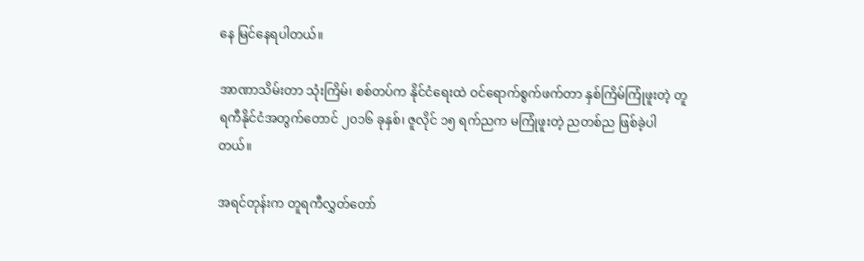နေ မြင်နေရပါတယ်။

အာဏာသိမ်းတာ သုံးကြိမ်၊ စစ်တပ်က နိုင်ငံရေးထဲ ဝင်ရောက်စွက်ဖက်တာ နှစ်ကြိမ်ကြုံဖူးတဲ့ တူရကီနိုင်ငံအတွက်တောင် ၂၀၁၆ ခုနှစ်၊ ဇူလိုင် ၁၅ ရက်ညက မကြုံဖူးတဲ့ ညတစ်ည ဖြစ်ခဲ့ပါတယ်။

အရင်တုန်းက တူရကီလွှတ်တော်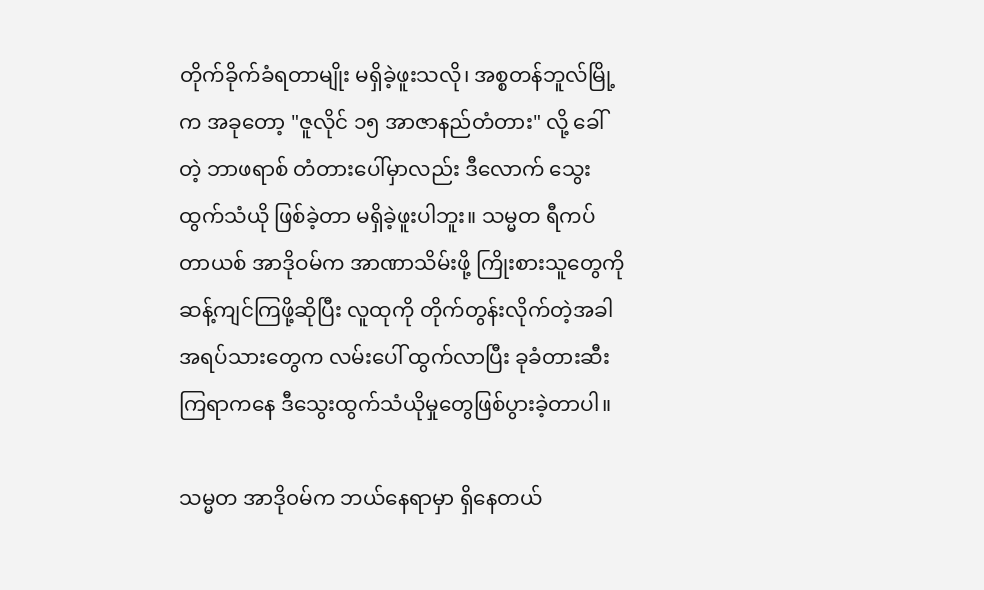တိုက်ခိုက်ခံရတာမျိုး မရှိခဲ့ဖူးသလို၊ အစ္စတန်ဘူလ်မြို့က အခုတော့ "ဇူလိုင် ၁၅ အာဇာနည်တံတား" လို့ ခေါ်တဲ့ ဘာဖရာစ် တံတားပေါ်မှာလည်း ဒီလောက် သွေးထွက်သံယို ဖြစ်ခဲ့တာ မရှိခဲ့ဖူးပါဘူး။ သမ္မတ ရီကပ် တာယစ် အာဒိုဝမ်က အာဏာသိမ်းဖို့ ကြိုးစားသူတွေကို ဆန့်ကျင်ကြဖို့ဆိုပြီး လူထုကို တိုက်တွန်းလိုက်တဲ့အခါ အရပ်သားတွေက လမ်းပေါ် ထွက်လာပြီး ခုခံတားဆီးကြရာကနေ ဒီသွေးထွက်သံယိုမှုတွေဖြစ်ပွားခဲ့တာပါ။

သမ္မတ အာဒို၀မ်က ဘယ်နေရာမှာ ရှိနေတယ်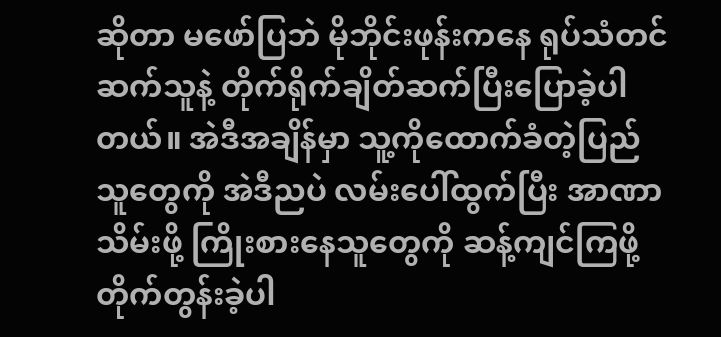ဆိုတာ မဖော်ပြဘဲ မိုဘိုင်းဖုန်းကနေ ရုပ်သံတင်ဆက်သူနဲ့ တိုက်ရိုက်ချိတ်ဆက်ပြီးပြောခဲ့ပါတယ်။ အဲဒီအချိန်မှာ သူ့ကိုထောက်ခံတဲ့ပြည်သူတွေကို အဲဒီညပဲ လမ်းပေါ်ထွက်ပြီး အာဏာသိမ်းဖို့ ကြိုးစားနေသူတွေကို ဆန့်ကျင်ကြဖို့ တိုက်တွန်းခဲ့ပါ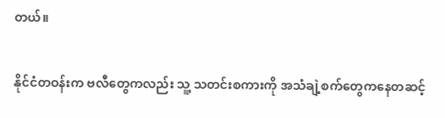တယ်။

နိုင်ငံတဝန်းက ဗလီတွေကလည်း သူ့ သတင်းစကားကို အသံချဲ့စက်တွေကနေတဆင့်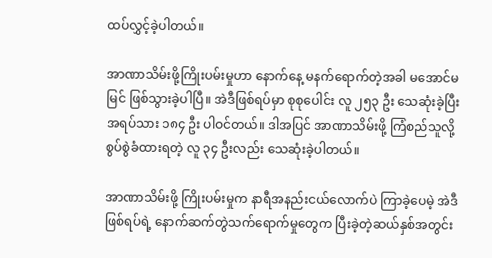ထပ်လွှင့်ခဲ့ပါတယ်။

အာဏာသိမ်းဖို့ကြိုးပမ်းမှုဟာ နောက်နေ့ မနက်ရောက်တဲ့အခါ မအောင်မမြင် ဖြစ်သွားခဲ့ပါပြီ။ အဲဒီဖြစ်ရပ်မှာ စုစုပေါင်း လူ ၂၅၃ ဦး သေဆုံးခဲ့ပြီး အရပ်သား ၁၈၄ ဦး ပါဝင်တယ်။ ဒါအပြင် အာဏာသိမ်းဖို့ ကြံစည်သူလို့ စွပ်စွဲခံထားရတဲ့ လူ ၃၄ ဦးလည်း သေဆုံးခဲ့ပါတယ်။

အာဏာသိမ်းဖို့ ကြိုးပမ်းမှုက နာရီအနည်းငယ်လောက်ပဲ ကြာခဲ့ပေမဲ့ အဲဒီဖြစ်ရပ်ရဲ့ နောက်ဆက်တွဲသက်ရောက်မှုတွေက ပြီးခဲ့တဲ့ဆယ်နှစ်အတွင်း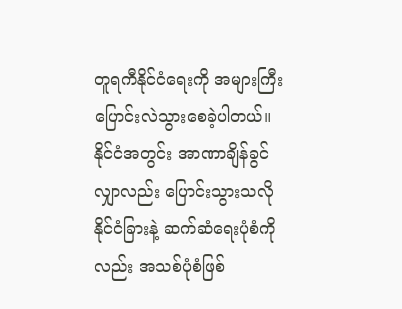တူရကီနိုင်ငံရေးကို အများကြီး ပြောင်းလဲသွားစေခဲ့ပါတယ်။ နိုင်ငံအတွင်း အာဏာချိန်ခွင်လျှာလည်း ပြောင်းသွားသလို နိုင်ငံခြားနဲ့ ဆက်ဆံရေးပုံစံကိုလည်း အသစ်ပုံစံဖြစ်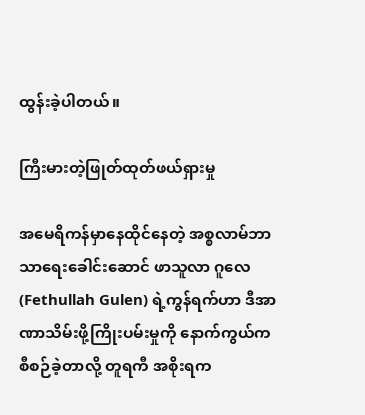ထွန်းခဲ့ပါတယ်။

ကြီးမားတဲ့ဖြုတ်ထုတ်ဖယ်ရှားမှု

အမေရိကန်မှာနေထိုင်နေတဲ့ အစ္စလာမ်ဘာသာရေးခေါင်းဆောင် ဖာသူလာ ဂူလေ (Fethullah Gulen) ရဲ့ကွန်ရက်ဟာ ဒီအာဏာသိမ်းဖို့ကြိုးပမ်းမှုကို နောက်ကွယ်က စီစဉ်ခဲ့တာလို့ တူရကီ အစိုးရက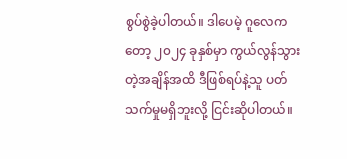စွပ်စွဲခဲ့ပါတယ်။ ဒါပေမဲ့ ဂူလေကတော့ ၂၀၂၄ ခုနှစ်မှာ ကွယ်လွန်သွားတဲ့အချိန်အထိ ဒီဖြစ်ရပ်နဲ့သူ ပတ်သက်မှုမရှိဘူးလို့ ငြင်းဆိုပါတယ်။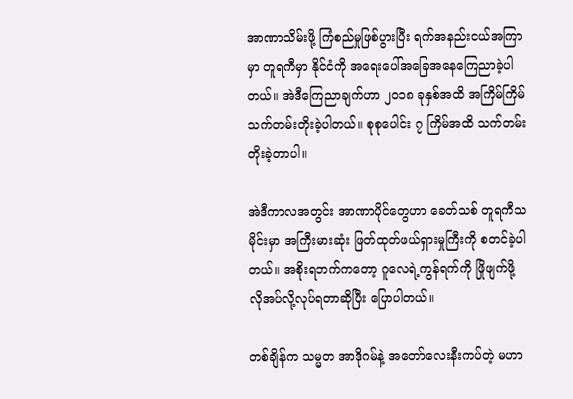အာဏာသိမ်းဖို့ ကြံစည်မှုဖြစ်ပွားပြီး ရက်အနည်းငယ်အကြာမှာ တူရကီမှာ နိုင်ငံကို အရေးပေါ်အခြေအနေကြေညာခဲ့ပါတယ်။ အဲဒီကြေညာချက်ဟာ ၂၀၁၈ ခုနှစ်အထိ အကြိမ်ကြိမ် သက်တမ်းတိုးခဲ့ပါတယ်။ စုစုပေါင်း ၇ ကြိမ်အထိ သက်တမ်းတိုးခဲ့တာပါ။

အဲဒီကာလအတွင်း အာဏာပိုင်တွေဟာ ခေတ်သစ် တူရကီသမိုင်းမှာ အကြီးမားဆုံး ဖြတ်ထုတ်ဖယ်ရှားမှုကြီးကို စတင်ခဲ့ပါတယ်။ အစိုးရဘက်ကတော့ ဂူလေရဲ့ကွန်ရက်ကို ဖြိုဖျက်ဖို့ လိုအပ်လို့လုပ်ရတာဆိုပြီး ပြောပါတယ်။

တစ်ချိန်က သမ္မတ အာဒိုဂမ်နဲ့ အတော်လေးနီးကပ်တဲ့ မဟာ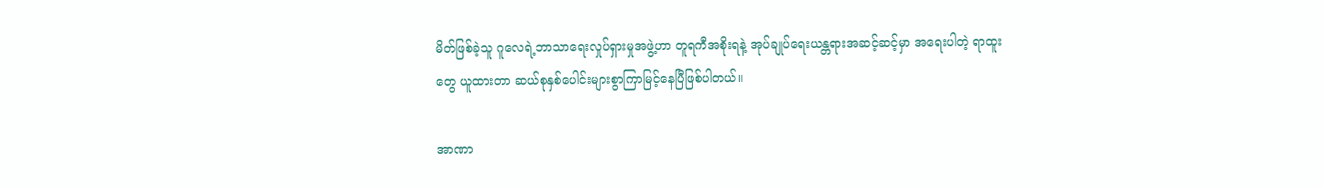မိတ်ဖြစ်ခဲ့သူ ဂူလေရဲ့ဘာသာရေးလှုပ်ရှားမှုအဖွဲ့ဟာ တူရကီအစိုးရနဲ့ အုပ်ချုပ်ရေးယန္တရားအဆင့်ဆင့်မှာ အရေးပါတဲ့ ရာထူးတွေ ယူထားတာ ဆယ်စုနှစ်ပေါင်းများစွာကြာမြင့်နေပြီဖြစ်ပါတယ်။

အာဏာ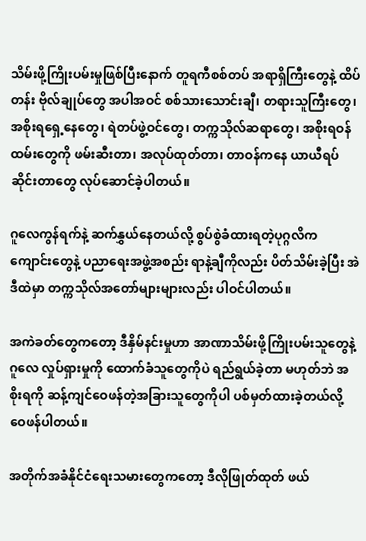သိမ်းဖို့ကြိုးပမ်းမှုဖြစ်ပြီးနောက် တူရကီစစ်တပ် အရာရှိကြီးတွေနဲ့ ထိပ်တန်း ဗိုလ်ချုပ်တွေ အပါအဝင် စစ်သားသောင်းချီ၊ တရားသူကြီးတွေ၊ အစိုးရရှေ့နေတွေ၊ ရဲတပ်ဖွဲ့ဝင်တွေ၊ တက္ကသိုလ်ဆရာတွေ၊ အစိုးရဝန်ထမ်းတွေကို ဖမ်းဆီးတာ၊ အလုပ်ထုတ်တာ၊ တာဝန်ကနေ ယာယီရပ်ဆိုင်းတာတွေ လုပ်ဆောင်ခဲ့ပါတယ်။

ဂူလေကွန်ရက်နဲ့ ဆက်နွှယ်နေတယ်လို့ စွပ်စွဲခံထားရတဲ့ပုဂ္ဂလိက ကျောင်းတွေနဲ့ ပညာရေးအဖွဲ့အစည်း ရာနဲ့ချီကိုလည်း ပိတ်သိမ်းခဲ့ပြီး အဲဒီထဲမှာ တက္ကသိုလ်အတော်များများလည်း ပါဝင်ပါတယ်။

အကဲခတ်တွေကတော့ ဒီနှိမ်နင်းမှုဟာ အာဏာသိမ်းဖို့ကြိုးပမ်းသူတွေနဲ့ ဂူလေ လှုပ်ရှားမှုကို ထောက်ခံသူတွေကိုပဲ ရည်ရွယ်ခဲ့တာ မဟုတ်ဘဲ အစိုးရကို ဆန့်ကျင်ဝေဖန်တဲ့အခြားသူတွေကိုပါ ပစ်မှတ်ထားခဲ့တယ်လို့ ဝေဖန်ပါတယ်။

အတိုက်အခံနိုင်ငံရေးသမားတွေကတော့ ဒီလိုဖြုတ်ထုတ် ဖယ်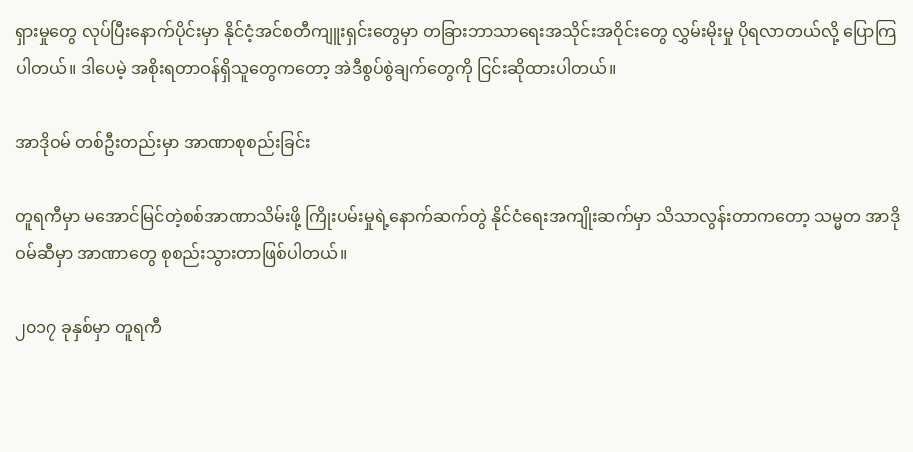ရှားမှုတွေ လုပ်ပြီးနောက်ပိုင်းမှာ နိုင်ငံ့အင်စတီကျူးရှင်းတွေမှာ တခြားဘာသာရေးအသိုင်းအဝိုင်းတွေ လွှမ်းမိုးမှု ပိုရလာတယ်လို့ ပြောကြပါတယ်။ ဒါပေမဲ့ အစိုးရတာဝန်ရှိသူတွေကတော့ အဲဒီစွပ်စွဲချက်တွေကို ငြင်းဆိုထားပါတယ်။

အာဒိုဝမ် တစ်ဦးတည်းမှာ အာဏာစုစည်းခြင်း

တူရကီမှာ မအောင်မြင်တဲ့စစ်အာဏာသိမ်းဖို့ ကြိုးပမ်းမှုရဲ့နောက်ဆက်တွဲ နိုင်ငံရေးအကျိုးဆက်မှာ သိသာလွန်းတာကတော့ သမ္မတ အာဒိုဝမ်ဆီမှာ အာဏာတွေ စုစည်းသွားတာဖြစ်ပါတယ်။

၂၀၁၇ ခုနှစ်မှာ တူရကီ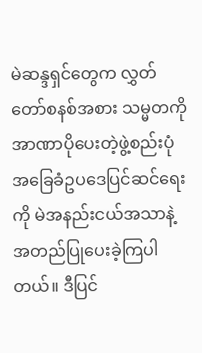မဲဆန္ဒရှင်တွေက လွှတ်တော်စနစ်အစား သမ္မတကို အာဏာပိုပေးတဲ့ဖွဲ့စည်းပုံအခြေခံဥပဒေပြင်ဆင်ရေးကို မဲအနည်းငယ်အသာနဲ့ အတည်ပြုပေးခဲ့ကြပါတယ်။ ဒီပြင်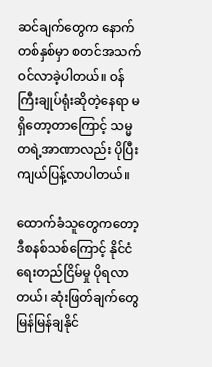ဆင်ချက်တွေက နောက်တစ်နှစ်မှာ စတင်အသက်ဝင်လာခဲ့ပါတယ်။ ဝန်ကြီးချုပ်ရုံးဆိုတဲ့နေရာ မရှိတော့တာကြောင့် သမ္မတရဲ့အာဏာလည်း ပိုပြီးကျယ်ပြန့်လာပါတယ်။

ထောက်ခံသူတွေကတော့ ဒီစနစ်သစ်ကြောင့် နိုင်ငံရေးတည်ငြိမ်မှု ပိုရလာတယ်၊ ဆုံးဖြတ်ချက်တွေ မြန်မြန်ချနိုင်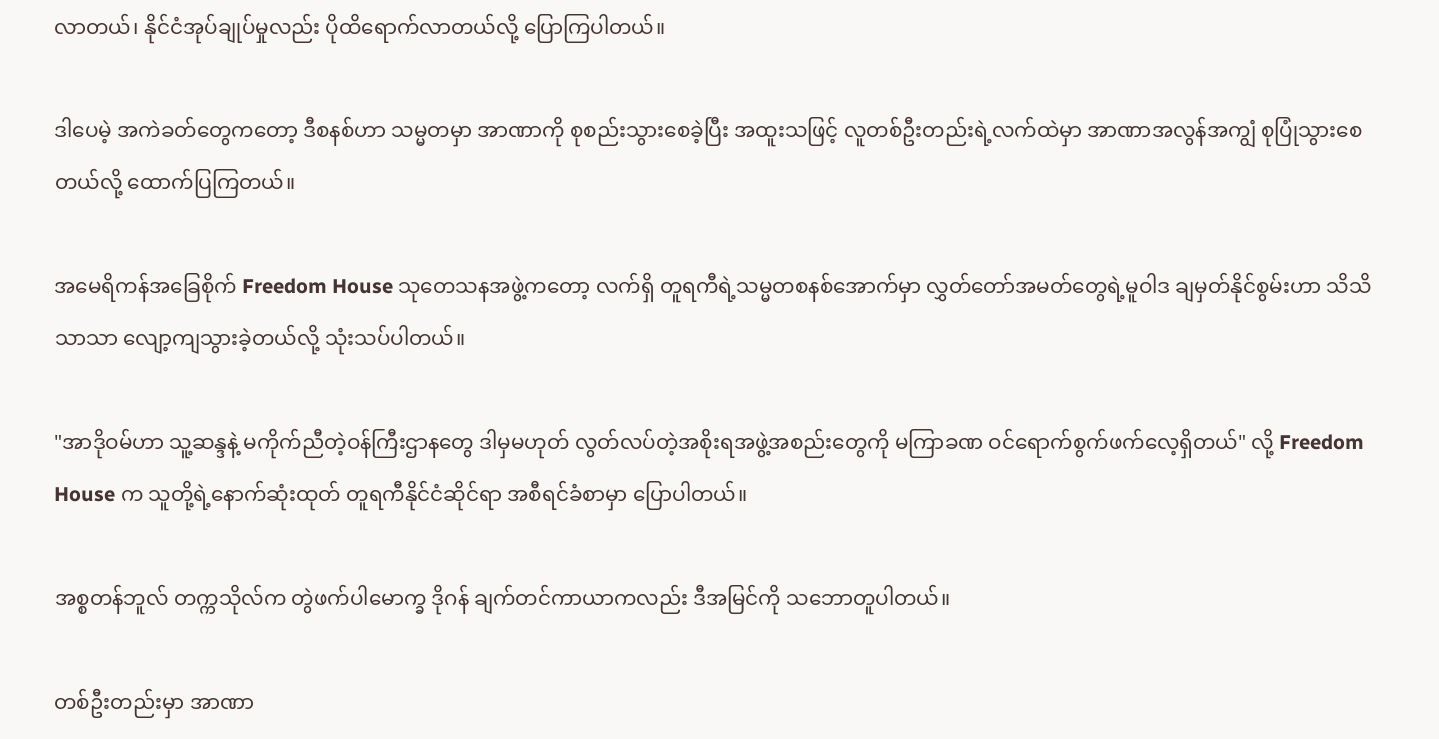လာတယ်၊ နိုင်ငံအုပ်ချုပ်မှုလည်း ပိုထိရောက်လာတယ်လို့ ပြောကြပါတယ်။

ဒါပေမဲ့ အကဲခတ်တွေကတော့ ဒီစနစ်ဟာ သမ္မတမှာ အာဏာကို စုစည်းသွားစေခဲ့ပြီး အထူးသဖြင့် လူတစ်ဦးတည်းရဲ့လက်ထဲမှာ အာဏာအလွန်အကျွံ စုပြုံသွားစေတယ်လို့ ထောက်ပြကြတယ်။

အမေရိကန်အခြေစိုက် Freedom House သုတေသနအဖွဲ့ကတော့ လက်ရှိ တူရကီရဲ့သမ္မတစနစ်အောက်မှာ လွှတ်တော်အမတ်တွေရဲ့မူဝါဒ ချမှတ်နိုင်စွမ်းဟာ သိသိသာသာ လျော့ကျသွားခဲ့တယ်လို့ သုံးသပ်ပါတယ်။

"အာဒိုဝမ်ဟာ သူ့ဆန္ဒနဲ့ မကိုက်ညီတဲ့ဝန်ကြီးဌာနတွေ ဒါမှမဟုတ် လွတ်လပ်တဲ့အစိုးရအဖွဲ့အစည်းတွေကို မကြာခဏ ဝင်ရောက်စွက်ဖက်လေ့ရှိတယ်" လို့ Freedom House က သူတို့ရဲ့နောက်ဆုံးထုတ် တူရကီနိုင်ငံဆိုင်ရာ အစီရင်ခံစာမှာ ပြောပါတယ်။

အစ္စတန်ဘူလ် တက္ကသိုလ်က တွဲဖက်ပါမောက္ခ ဒိုဂန် ချက်တင်ကာယာကလည်း ဒီအမြင်ကို သဘောတူပါတယ်။

တစ်ဦးတည်းမှာ အာဏာ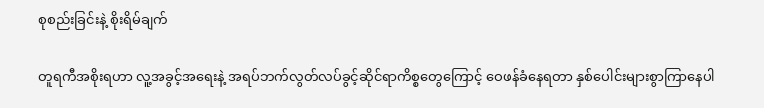စုစည်းခြင်းနဲ့ စိုးရိမ်ချက်

တူရကီအစိုးရဟာ လူ့အခွင့်အရေးနဲ့ အရပ်ဘက်လွတ်လပ်ခွင့်ဆိုင်ရာကိစ္စတွေကြောင့် ဝေဖန်ခံနေရတာ နှစ်ပေါင်းများစွာကြာနေပါ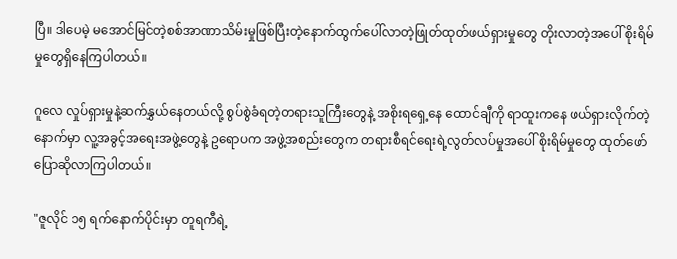ပြီ။ ဒါပေမဲ့ မအောင်မြင်တဲ့စစ်အာဏာသိမ်းမှုဖြစ်ပြီးတဲ့နောက်ထွက်ပေါ်လာတဲ့ဖြုတ်ထုတ်ဖယ်ရှားမှုတွေ တိုးလာတဲ့အပေါ် စိုးရိမ်မှုတွေရှိနေကြပါတယ်။

ဂူလေ လှုပ်ရှားမှုနဲ့ဆက်နွှယ်နေတယ်လို့ စွပ်စွဲခံရတဲ့တရားသူကြီးတွေနဲ့ အစိုးရရှေ့နေ ထောင်ချီကို ရာထူးကနေ ဖယ်ရှားလိုက်တဲ့နောက်မှာ လူ့အခွင့်အရေးအဖွဲ့တွေနဲ့ ဥရောပက အဖွဲ့အစည်းတွေက တရားစီရင်ရေးရဲ့လွတ်လပ်မှုအပေါ် စိုးရိမ်မှုတွေ ထုတ်ဖော်ပြောဆိုလာကြပါတယ်။

"ဇူလိုင် ၁၅ ရက်နောက်ပိုင်းမှာ တူရကီရဲ့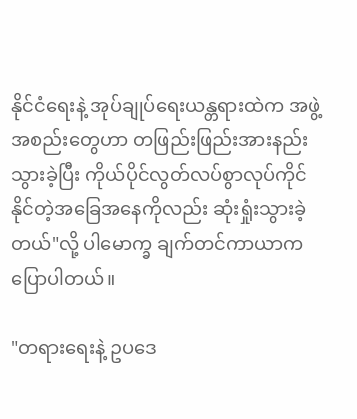နိုင်ငံရေးနဲ့ အုပ်ချုပ်ရေးယန္တရားထဲက အဖွဲ့အစည်းတွေဟာ တဖြည်းဖြည်းအားနည်းသွားခဲ့ပြီး ကိုယ်ပိုင်လွတ်လပ်စွာလုပ်ကိုင်နိုင်တဲ့အခြေအနေကိုလည်း ဆုံးရှုံးသွားခဲ့တယ်"လို့ ပါမောက္ခ ချက်တင်ကာယာက ပြောပါတယ်။

"တရားရေးနဲ့ ဥပဒေ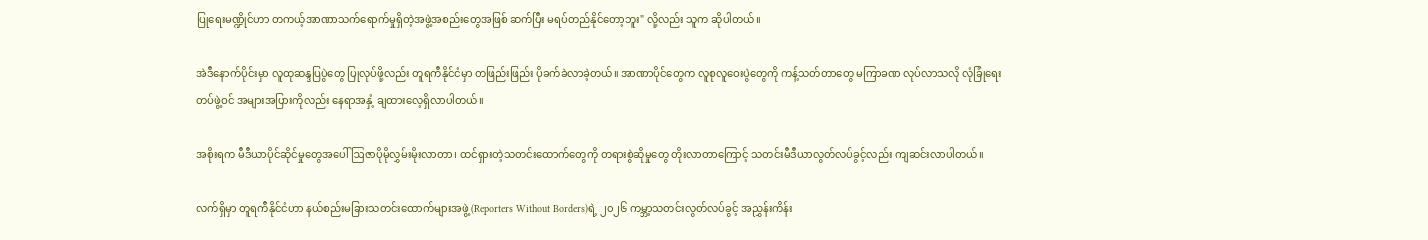ပြုရေးမဏ္ဍိုင်ဟာ တကယ့်အာဏာသက်ရောက်မှုရှိတဲ့အဖွဲ့အစည်းတွေအဖြစ် ဆက်ပြီး မရပ်တည်နိုင်တော့ဘူး" လို့လည်း သူက ဆိုပါတယ်။

အဲဒီနောက်ပိုင်းမှာ လူထုဆန္ဒပြပွဲတွေ ပြုလုပ်ဖို့လည်း တူရကီနိုင်ငံမှာ တဖြည်းဖြည်း ပိုခက်ခဲလာခဲ့တယ်။ အာဏာပိုင်တွေက လူစုလူဝေးပွဲတွေကို ကန့်သတ်တာတွေ မကြာခဏ လုပ်လာသလို လုံခြုံရေးတပ်ဖွဲ့ဝင် အများအပြားကိုလည်း နေရာအနှံ့ ချထားလေ့ရှိလာပါတယ်။

အစိုးရက မီဒီယာပိုင်ဆိုင်မှုတွေအပေါ် ဩဇာပိုမိုလွှမ်းမိုးလာတာ၊ ထင်ရှားတဲ့သတင်းထောက်တွေကို တရားစွဲဆိုမှုတွေ တိုးလာတာကြောင့် သတင်းမီဒီယာလွတ်လပ်ခွင့်လည်း ကျဆင်းလာပါတယ်။

လက်ရှိမှာ တူရကီနိုင်ငံဟာ နယ်စည်းမခြားသတင်းထောက်များအဖွဲ့ (Reporters Without Borders)ရဲ့ ၂၀၂၆ ကမ္ဘာ့သတင်းလွတ်လပ်ခွင့် အညွှန်းကိန်း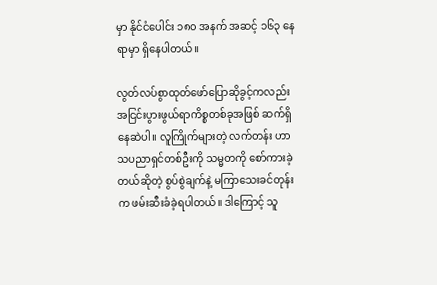မှာ နိုင်ငံပေါင်း ၁၈၀ အနက် အဆင့် ၁၆၃ နေရာမှာ ရှိနေပါတယ်။

လွတ်လပ်စွာထုတ်ဖော်ပြောဆိုခွင့်ကလည်း အငြင်းပွားဖွယ်ရာကိစ္စတစ်ခုအဖြစ် ဆက်ရှိနေဆဲပါ။ လူကြိုက်များတဲ့ လက်တန်း ဟာသပညာရှင်တစ်ဦးကို သမ္မတကို စော်ကားခဲ့တယ်ဆိုတဲ့ စွပ်စွဲချက်နဲ့ မကြာသေးခင်တုန်းက ဖမ်းဆီးခံခဲ့ရပါတယ်။ ဒါကြောင့် သူ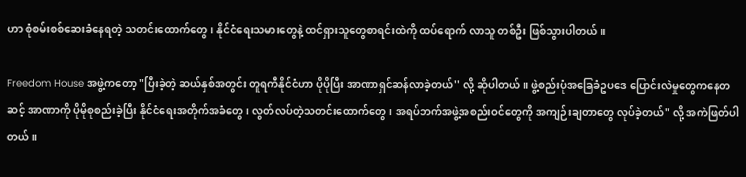ဟာ စုံစမ်းစစ်ဆေးခံနေရတဲ့ သတင်းထောက်တွေ၊ နိုင်ငံရေးသမားတွေနဲ့ ထင်ရှားသူတွေစာရင်းထဲကို ထပ်ရောက် လာသူ တစ်ဦး ဖြစ်သွားပါတယ်။

Freedom House အဖွဲ့ကတော့ "ပြီးခဲ့တဲ့ ဆယ်နှစ်အတွင်း တူရကီနိုင်ငံဟာ ပိုပိုပြီး အာဏာရှင်ဆန်လာခဲ့တယ်'' လို့ ဆိုပါတယ်။ ဖွဲ့စည်းပုံအခြေခံဥပဒေ ပြောင်းလဲမှုတွေကနေတဆင့် အာဏာကို ပိုမိုစုစည်းခဲ့ပြီး နိုင်ငံရေးအတိုက်အခံတွေ၊ လွတ်လပ်တဲ့သတင်းထောက်တွေ၊ အရပ်ဘက်အဖွဲ့အစည်းဝင်တွေကို အကျဉ်းချတာတွေ လုပ်ခဲ့တယ်" လို့ အကဲဖြတ်ပါတယ်။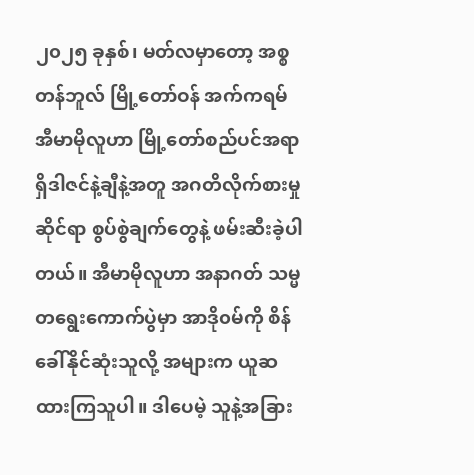၂၀၂၅ ခုနှစ်၊ မတ်လမှာတော့ အစ္စတန်ဘူလ် မြို့တော်ဝန် အက်ကရမ် အီမာမိုလူဟာ မြို့တော်စည်ပင်အရာရှိဒါဇင်နဲ့ချီနဲ့အတူ အဂတိလိုက်စားမှုဆိုင်ရာ စွပ်စွဲချက်တွေနဲ့ ဖမ်းဆီးခဲ့ပါတယ်။ အီမာမိုလူဟာ အနာဂတ် သမ္မတရွေးကောက်ပွဲမှာ အာဒို၀မ်ကို စိန်ခေါ်နိုင်ဆုံးသူလို့ အများက ယူဆထားကြသူပါ။ ဒါပေမဲ့ သူနဲ့အခြား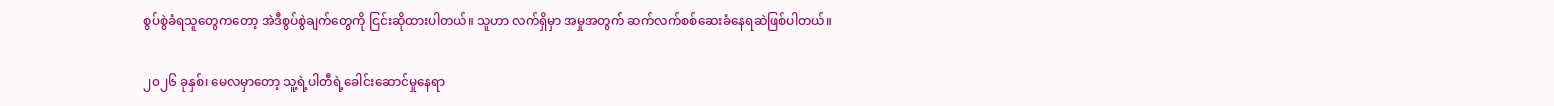စွပ်စွဲခံရသူတွေကတော့ အဲဒီစွပ်စွဲချက်တွေကို ငြင်းဆိုထားပါတယ်။ သူဟာ လက်ရှိမှာ အမှုအတွက် ဆက်လက်စစ်ဆေးခံနေရဆဲဖြစ်ပါတယ်။

၂၀၂၆ ခုနှစ်၊ မေလမှာတော့ သူ့ရဲ့ပါတီရဲ့ခေါင်းဆောင်မှုနေရာ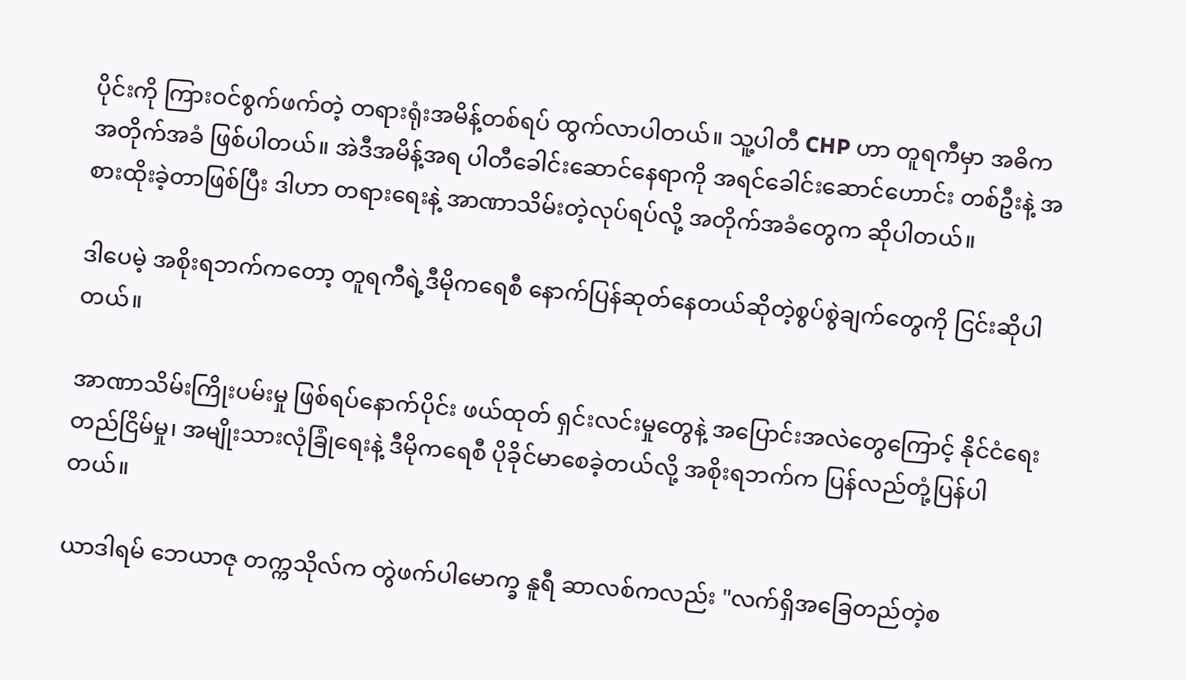ပိုင်းကို ကြားဝင်စွက်ဖက်တဲ့ တရားရုံးအမိန့်တစ်ရပ် ထွက်လာပါတယ်။ သူ့ပါတီ CHP ဟာ တူရကီမှာ အဓိကအတိုက်အခံ ဖြစ်ပါတယ်။ အဲဒီအမိန့်အရ ပါတီခေါင်းဆောင်နေရာကို အရင်ခေါင်းဆောင်ဟောင်း တစ်ဦးနဲ့ အစားထိုးခဲ့တာဖြစ်ပြီး ဒါဟာ တရားရေးနဲ့ အာဏာသိမ်းတဲ့လုပ်ရပ်လို့ အတိုက်အခံတွေက ဆိုပါတယ်။

ဒါပေမဲ့ အစိုးရဘက်ကတော့ တူရကီရဲ့ဒီမိုကရေစီ နောက်ပြန်ဆုတ်နေတယ်ဆိုတဲ့စွပ်စွဲချက်တွေကို ငြင်းဆိုပါတယ်။

အာဏာသိမ်းကြိုးပမ်းမှု ဖြစ်ရပ်နောက်ပိုင်း ဖယ်ထုတ် ရှင်းလင်းမှုတွေနဲ့ အပြောင်းအလဲတွေကြောင့် နိုင်ငံရေးတည်ငြိမ်မှု၊ အမျိုးသားလုံခြုံရေးနဲ့ ဒီမိုကရေစီ ပိုခိုင်မာစေခဲ့တယ်လို့ အစိုးရဘက်က ပြန်လည်တုံ့ပြန်ပါတယ်။

ယာဒါရမ် ဘေယာဇု တက္ကသိုလ်က တွဲဖက်ပါမောက္ခ နူရီ ဆာလစ်ကလည်း "လက်ရှိအခြေတည်တဲ့စ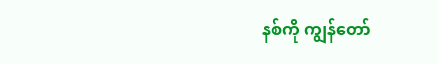နစ်ကို ကျွန်တော်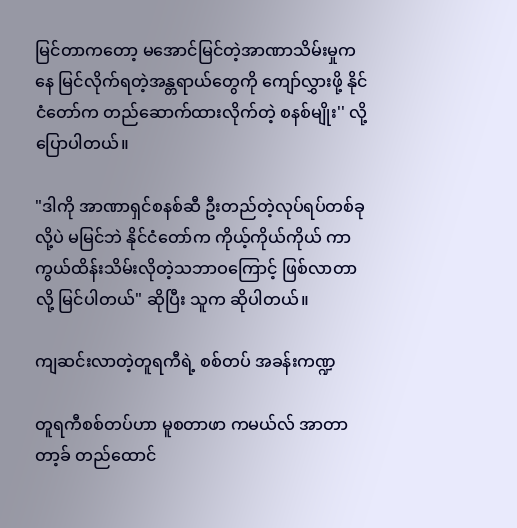မြင်တာကတော့ မအောင်မြင်တဲ့အာဏာသိမ်းမှုကနေ မြင်လိုက်ရတဲ့အန္တရာယ်တွေကို ကျော်လွှားဖို့ နိုင်ငံတော်က တည်ဆောက်ထားလိုက်တဲ့ စနစ်မျိုး'' လို့ ပြောပါတယ်။

"ဒါကို အာဏာရှင်စနစ်ဆီ ဦးတည်တဲ့လုပ်ရပ်တစ်ခုလို့ပဲ မမြင်ဘဲ နိုင်ငံတော်က ကိုယ့်ကိုယ်ကိုယ် ကာကွယ်ထိန်းသိမ်းလိုတဲ့သဘာဝကြောင့် ဖြစ်လာတာလို့ မြင်ပါတယ်" ဆိုပြီး သူက ဆိုပါတယ်။

ကျဆင်းလာတဲ့တူရကီရဲ့ စစ်တပ် အခန်းကဏ္ဍ

တူရကီစစ်တပ်ဟာ မူစတာဖာ ကမယ်လ် အာတာတာ့ခ် တည်ထောင်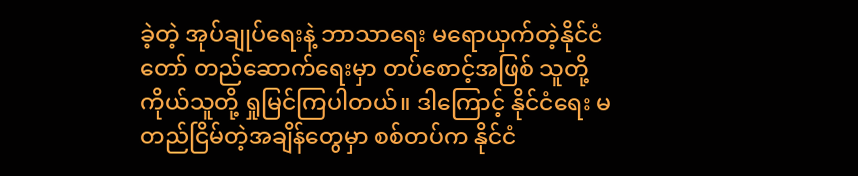ခဲ့တဲ့ အုပ်ချုပ်ရေးနဲ့ ဘာသာရေး မရောယှက်တဲ့နိုင်ငံတော် တည်ဆောက်ရေးမှာ တပ်စောင့်အဖြစ် သူတို့ကိုယ်သူတို့ ရှုမြင်ကြပါတယ်။ ဒါကြောင့် နိုင်ငံရေး မတည်ငြိမ်တဲ့အချိန်တွေမှာ စစ်တပ်က နိုင်ငံ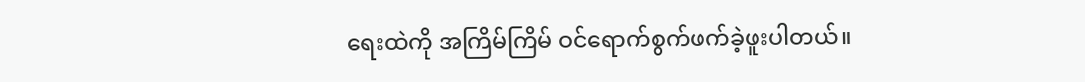ရေးထဲကို အကြိမ်ကြိမ် ဝင်ရောက်စွက်ဖက်ခဲ့ဖူးပါတယ်။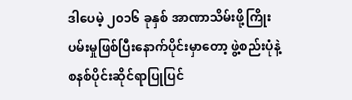ဒါပေမဲ့ ၂၀၁၆ ခုနှစ် အာဏာသိမ်းဖို့ကြိုးပမ်းမှုဖြစ်ပြီးနောက်ပိုင်းမှာတော့ ဖွဲ့စည်းပုံနဲ့ စနစ်ပိုင်းဆိုင်ရာပြုပြင်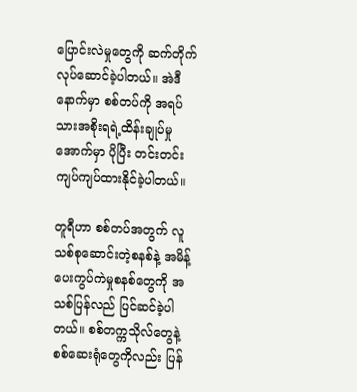ပြောင်းလဲမှုတွေကို ဆက်တိုက် လုပ်ဆောင်ခဲ့ပါတယ်။ အဲဒီနောက်မှာ စစ်တပ်ကို အရပ်သားအစိုးရရဲ့ထိန်းချုပ်မှုအောက်မှာ ပိုပြီး တင်းတင်းကျပ်ကျပ်ထားနိုင်ခဲ့ပါတယ်။

တူရီဟာ စစ်တပ်အတွက် လူသစ်စုဆောင်းတဲ့စနစ်နဲ့ အမိန့်ပေးကွပ်ကဲမှုစနစ်တွေကို အသစ်ပြန်လည် ပြင်ဆင်ခဲ့ပါတယ်။ စစ်တက္ကသိုလ်တွေနဲ့ စစ်ဆေးရုံတွေကိုလည်း ပြန်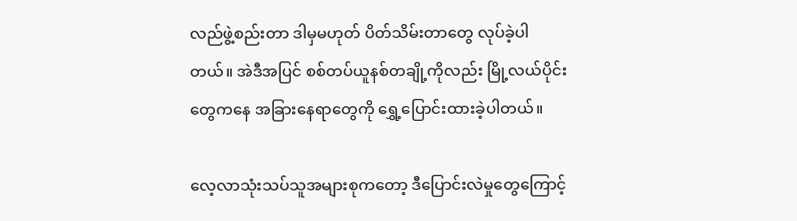လည်ဖွဲ့စည်းတာ ဒါမှမဟုတ် ပိတ်သိမ်းတာတွေ လုပ်ခဲ့ပါတယ်။ အဲဒီအပြင် စစ်တပ်ယူနစ်တချို့ကိုလည်း မြို့လယ်ပိုင်းတွေကနေ အခြားနေရာတွေကို ရွှေ့ပြောင်းထားခဲ့ပါတယ်။

လေ့လာသုံးသပ်သူအများစုကတော့ ဒီပြောင်းလဲမှုတွေကြောင့်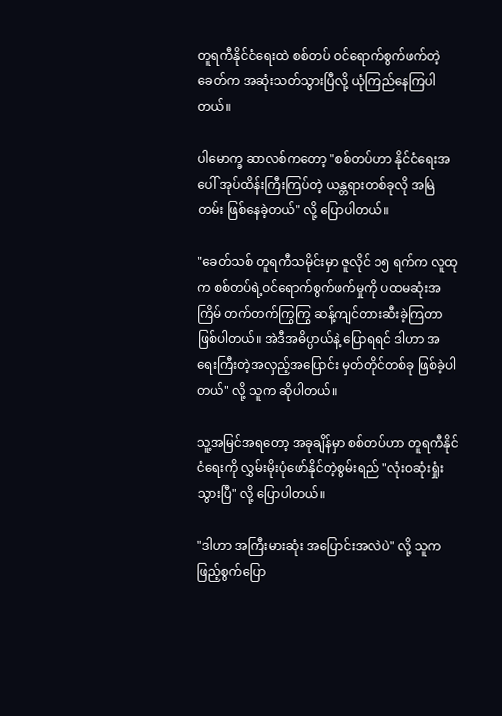တူရကီနိုင်ငံရေးထဲ စစ်တပ် ဝင်ရောက်စွက်ဖက်တဲ့ခေတ်က အဆုံးသတ်သွားပြီလို့ ယုံကြည်နေကြပါတယ်။

ပါမောက္ခ ဆာလစ်ကတော့ "စစ်တပ်ဟာ နိုင်ငံရေးအပေါ် အုပ်ထိန်းကြီးကြပ်တဲ့ ယန္တရားတစ်ခုလို အမြဲတမ်း ဖြစ်နေခဲ့တယ်" လို့ ပြောပါတယ်။

"ခေတ်သစ် တူရကီသမိုင်းမှာ ဇူလိုင် ၁၅ ရက်က လူထုက စစ်တပ်ရဲ့ဝင်ရောက်စွက်ဖက်မှုကို ပထမဆုံးအကြိမ် တက်တက်ကြွကြွ ဆန့်ကျင်တားဆီးခဲ့ကြတာ ဖြစ်ပါတယ်။ အဲဒီအဓိပ္ပာယ်နဲ့ ပြောရရင် ဒါဟာ အရေးကြီးတဲ့အလှည့်အပြောင်း မှတ်တိုင်တစ်ခု ဖြစ်ခဲ့ပါတယ်" လို့ သူက ဆိုပါတယ်။

သူ့အမြင်အရတော့ အခုချိန်မှာ စစ်တပ်ဟာ တူရကီနိုင်ငံရေးကို လွှမ်းမိုးပုံဖော်နိုင်တဲ့စွမ်းရည် "လုံးဝဆုံးရှုံးသွားပြီ" လို့ ပြောပါတယ်။

"ဒါဟာ အကြီးမားဆုံး အပြောင်းအလဲပဲ" လို့ သူက ဖြည့်စွက်ပြော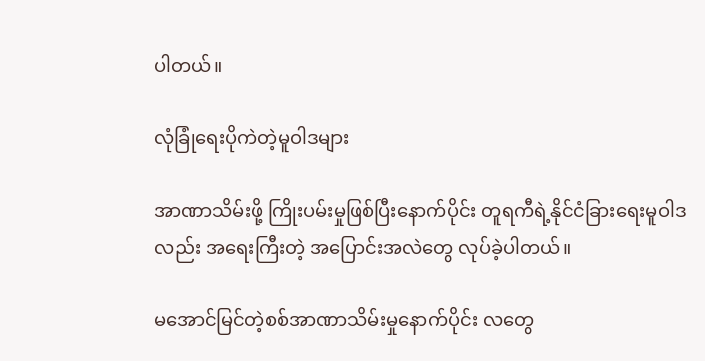ပါတယ်။

လုံခြုံရေးပိုကဲတဲ့မူဝါဒများ

အာဏာသိမ်းဖို့ ကြိုးပမ်းမှုဖြစ်ပြီးနောက်ပိုင်း တူရကီရဲ့နိုင်ငံခြားရေးမူဝါဒလည်း အရေးကြီးတဲ့ အပြောင်းအလဲတွေ လုပ်ခဲ့ပါတယ်။

မအောင်မြင်တဲ့စစ်အာဏာသိမ်းမှုနောက်ပိုင်း လတွေ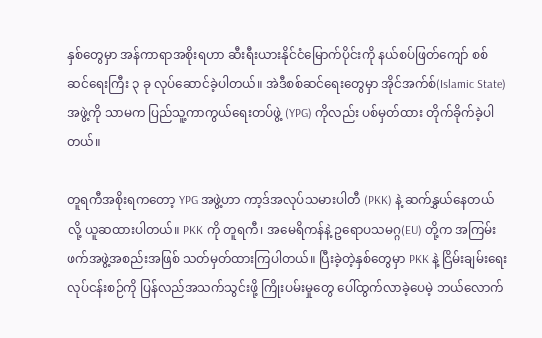နှစ်တွေမှာ အန်ကာရာအစိုးရဟာ ဆီးရီးယားနိုင်ငံမြောက်ပိုင်းကို နယ်စပ်ဖြတ်ကျော် စစ်ဆင်ရေးကြီး ၃ ခု လုပ်ဆောင်ခဲ့ပါတယ်။ အဲဒီစစ်ဆင်ရေးတွေမှာ အိုင်အက်စ်(Islamic State) အဖွဲ့ကို သာမက ပြည်သူ့ကာကွယ်ရေးတပ်ဖွဲ့ (YPG) ကိုလည်း ပစ်မှတ်ထား တိုက်ခိုက်ခဲ့ပါတယ်။

တူရကီအစိုးရကတော့ YPG အဖွဲ့ဟာ ကာ့ဒ်အလုပ်သမားပါတီ (PKK) နဲ့ ဆက်နွှယ်နေတယ်လို့ ယူဆထားပါတယ်။ PKK ကို တူရကီ၊ အမေရိကန်နဲ့ ဥရောပသမဂ္ဂ(EU) တို့က အကြမ်းဖက်အဖွဲ့အစည်းအဖြစ် သတ်မှတ်ထားကြပါတယ်။ ပြီးခဲ့တဲ့နှစ်တွေမှာ PKK နဲ့ ငြိမ်းချမ်းရေးလုပ်ငန်းစဉ်ကို ပြန်လည်အသက်သွင်းဖို့ ကြိုးပမ်းမှုတွေ ပေါ်ထွက်လာခဲ့ပေမဲ့ ဘယ်လောက်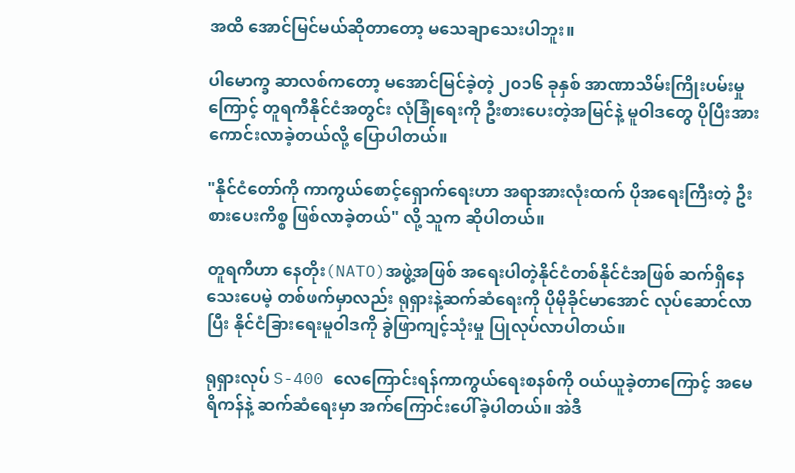အထိ အောင်မြင်မယ်ဆိုတာတော့ မသေချာသေးပါဘူး။

ပါမောက္ခ ဆာလစ်ကတော့ မအောင်မြင်ခဲ့တဲ့ ၂၀၁၆ ခုနှစ် အာဏာသိမ်းကြိုးပမ်းမှုကြောင့် တူရကီနိုင်ငံအတွင်း လုံခြုံရေးကို ဦးစားပေးတဲ့အမြင်နဲ့ မူဝါဒတွေ ပိုပြီးအားကောင်းလာခဲ့တယ်လို့ ပြောပါတယ်။

"နိုင်ငံတော်ကို ကာကွယ်စောင့်ရှောက်ရေးဟာ အရာအားလုံးထက် ပိုအရေးကြီးတဲ့ ဦးစားပေးကိစ္စ ဖြစ်လာခဲ့တယ်" လို့ သူက ဆိုပါတယ်။

တူရကီဟာ နေတိုး(NATO)အဖွဲ့အဖြစ် အရေးပါတဲ့နိုင်ငံတစ်နိုင်ငံအဖြစ် ဆက်ရှိနေသေးပေမဲ့ တစ်ဖက်မှာလည်း ရုရှားနဲ့ဆက်ဆံရေးကို ပိုမိုခိုင်မာအောင် လုပ်ဆောင်လာပြီး နိုင်ငံခြားရေးမူဝါဒကို ခွဲဖြာကျင့်သုံးမှု ပြုလုပ်လာပါတယ်။

ရုရှားလုပ် S-400 လေကြောင်းရန်ကာကွယ်ရေးစနစ်ကို ဝယ်ယူခဲ့တာကြောင့် အမေရိကန်နဲ့ ဆက်ဆံရေးမှာ အက်ကြောင်းပေါ်ခဲ့ပါတယ်။ အဲဒီ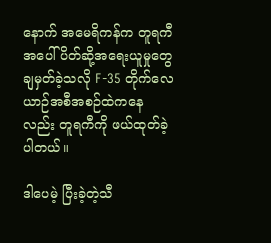နောက် အမေရိကန်က တူရကီအပေါ် ပိတ်ဆို့အရေးယူမှုတွေ ချမှတ်ခဲ့သလို F-35 တိုက်လေယာဉ်အစီအစဉ်ထဲကနေလည်း တူရကီကို ဖယ်ထုတ်ခဲ့ပါတယ်။

ဒါပေမဲ့ ပြီးခဲ့တဲ့သီ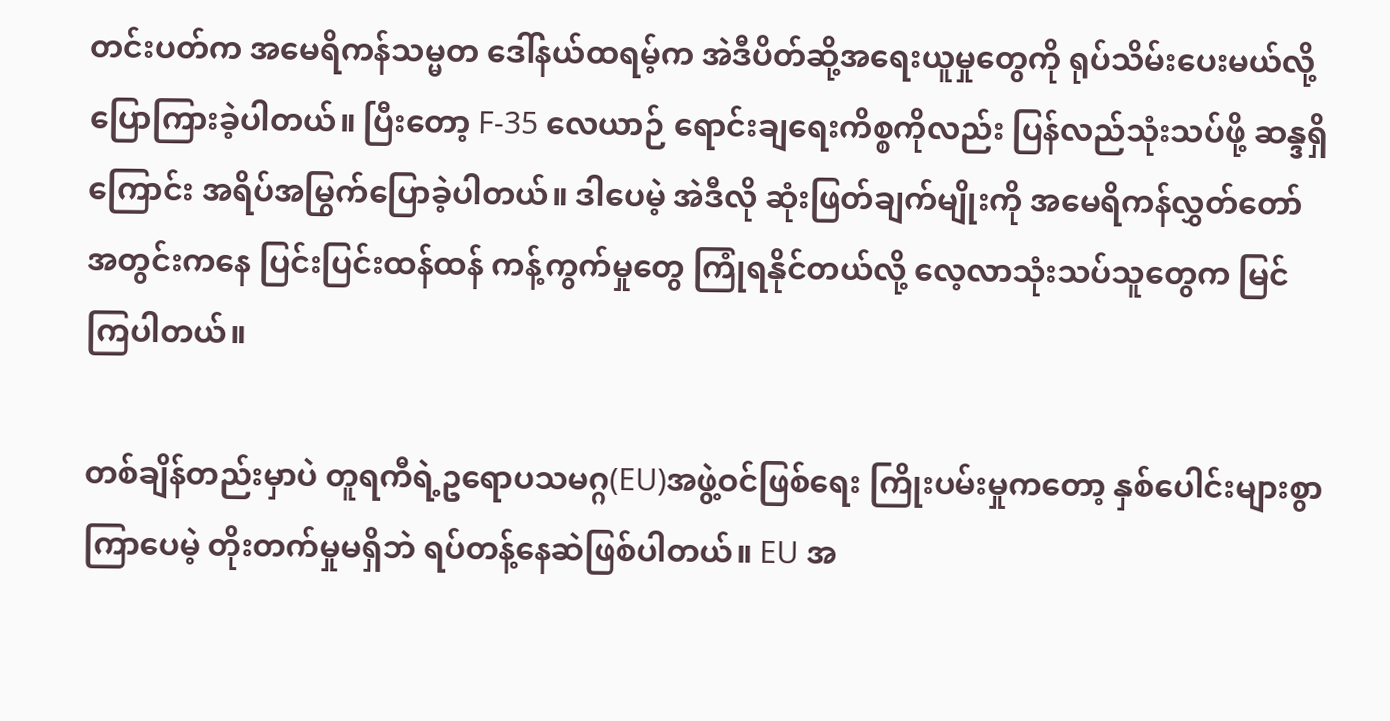တင်းပတ်က အမေရိကန်သမ္မတ ဒေါ်နယ်ထရမ့်က အဲဒီပိတ်ဆို့အရေးယူမှုတွေကို ရုပ်သိမ်းပေးမယ်လို့ ပြောကြားခဲ့ပါတယ်။ ပြီးတော့ F-35 လေယာဉ် ရောင်းချရေးကိစ္စကိုလည်း ပြန်လည်သုံးသပ်ဖို့ ဆန္ဒရှိကြောင်း အရိပ်အမြွက်ပြောခဲ့ပါတယ်။ ဒါပေမဲ့ အဲဒီလို ဆုံးဖြတ်ချက်မျိုးကို အမေရိကန်လွှတ်တော်အတွင်းကနေ ပြင်းပြင်းထန်ထန် ကန့်ကွက်မှုတွေ ကြုံရနိုင်တယ်လို့ လေ့လာသုံးသပ်သူတွေက မြင်ကြပါတယ်။

တစ်ချိန်တည်းမှာပဲ တူရကီရဲ့ဥရောပသမဂ္ဂ(EU)အဖွဲ့ဝင်ဖြစ်ရေး ကြိုးပမ်းမှုကတော့ နှစ်ပေါင်းများစွာကြာပေမဲ့ တိုးတက်မှုမရှိဘဲ ရပ်တန့်နေဆဲဖြစ်ပါတယ်။ EU အ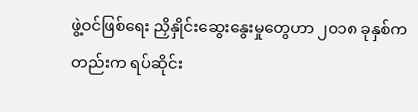ဖွဲ့ဝင်ဖြစ်ရေး ညှိနှိုင်းဆွေးနွေးမှုတွေဟာ ၂၀၁၈ ခုနှစ်ကတည်းက ရပ်ဆိုင်း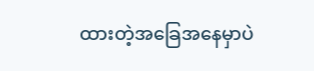ထားတဲ့အခြေအနေမှာပဲ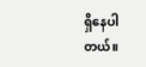ရှိနေပါတယ်။